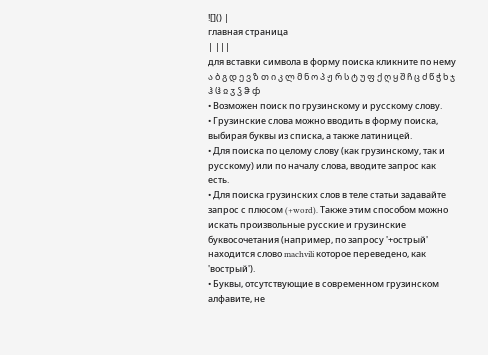![]() |
главная страница
| |||
для вставки символа в форму поиска кликните по нему
ა ბ გ დ ე ვ ზ თ ი კ ლ მ ნ ო პ ჟ რ ს ტ უ ფ ქ ღ ყ შ ჩ ც ძ წ ჭ ხ ჯ ჰ ჱ ჲ ჳ ჴ ჵ ჶ
• Возможен поиск по грузинскому и русскому слову.
• Грузинские слова можно вводить в форму поиска, выбирая буквы из списка, а также латиницей.
• Для поиска по целому слову (как грузинскому, так и русскому) или по началу слова, вводите запрос как есть.
• Для поиска грузинских слов в теле статьи задавайте запрос с плюсом (+word). Также этим способом можно искать произвольные русские и грузинские буквосочетания (например, по запросу '+острый' находится слово machvili которое переведено, как 'вострый').
• Буквы, отсутствующие в современном грузинском алфавите, не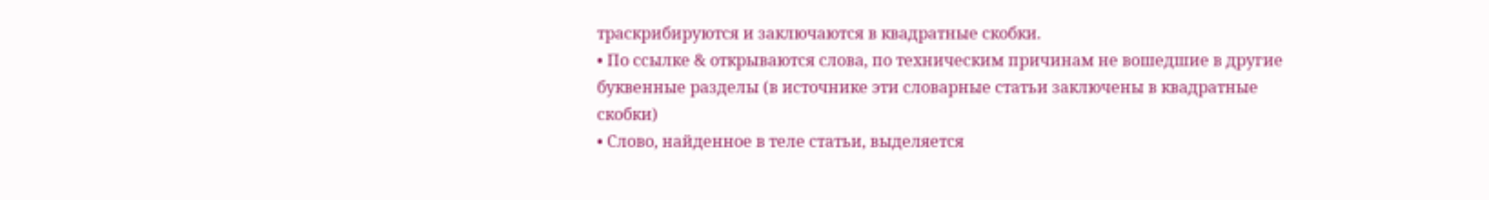траскрибируются и заключаются в квадратные скобки.
• По ссылке & открываются слова, по техническим причинам не вошедшие в другие буквенные разделы (в источнике эти словарные статьи заключены в квадратные скобки)
• Слово, найденное в теле статьи, выделяется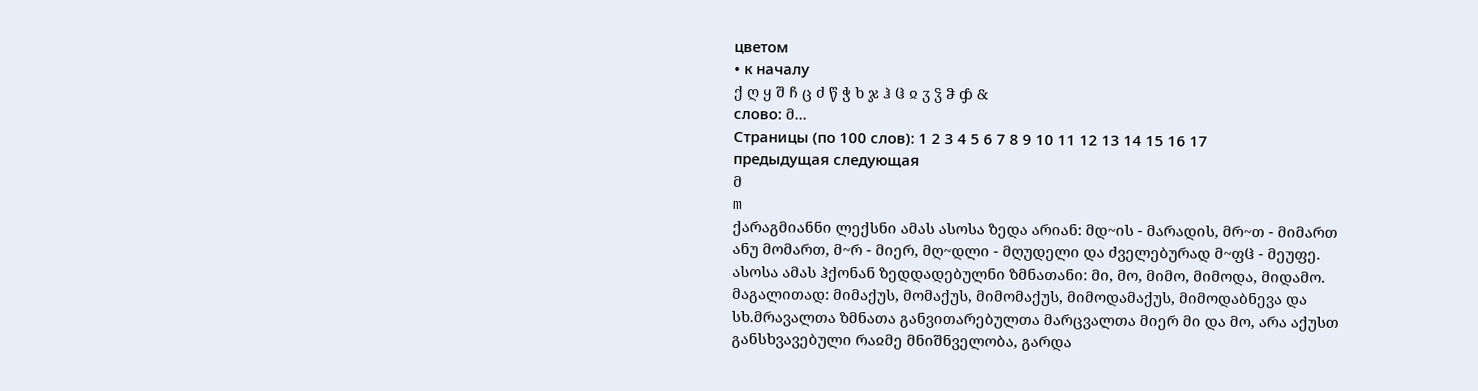цветом
• к началу
ქ ღ ყ შ ჩ ც ძ წ ჭ ხ ჯ ჰ ჱ ჲ ჳ ჴ ჵ ჶ &
слово: მ...
Страницы (по 100 слов): 1 2 3 4 5 6 7 8 9 10 11 12 13 14 15 16 17
предыдущая следующая
მ
m
ქარაგმიანნი ლექსნი ამას ასოსა ზედა არიან: მდ~ის - მარადის, მრ~თ - მიმართ ანუ მომართ, მ~რ - მიერ, მღ~დლი - მღუდელი და ძველებურად მ~ფჱ - მეუფე.
ასოსა ამას ჰქონან ზედდადებულნი ზმნათანი: მი, მო, მიმო, მიმოდა, მიდამო. მაგალითად: მიმაქუს, მომაქუს, მიმომაქუს, მიმოდამაქუს, მიმოდაბნევა და სხ.მრავალთა ზმნათა განვითარებულთა მარცვალთა მიერ მი და მო, არა აქუსთ განსხვავებული რაჲმე მნიშნველობა, გარდა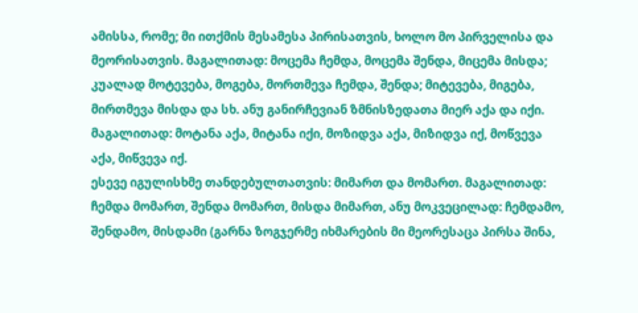ამისსა, რომე; მი ითქმის მესამესა პირისათვის, ხოლო მო პირველისა და მეორისათვის. მაგალითად: მოცემა ჩემდა, მოცემა შენდა, მიცემა მისდა; კუალად მოტევება, მოგება, მორთმევა ჩემდა, შენდა; მიტევება, მიგება, მირთმევა მისდა და სხ. ანუ განირჩევიან ზმნისზედათა მიერ აქა და იქი. მაგალითად: მოტანა აქა, მიტანა იქი, მოზიდვა აქა, მიზიდვა იქ, მოწვევა აქა, მიწვევა იქ.
ესევე იგულისხმე თანდებულთათვის: მიმართ და მომართ. მაგალითად: ჩემდა მომართ, შენდა მომართ, მისდა მიმართ, ანუ მოკვეცილად: ჩემდამო, შენდამო, მისდამი (გარნა ზოგჯერმე იხმარების მი მეორესაცა პირსა შინა,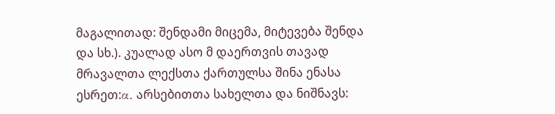მაგალითად: შენდამი მიცემა, მიტევება შენდა და სხ.). კუალად ასო მ დაერთვის თავად მრავალთა ლექსთა ქართულსა შინა ენასა ესრეთ:α. არსებითთა სახელთა და ნიშნავს: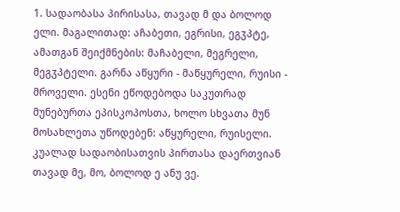1. სადაობასა პირისასა, თავად მ და ბოლოდ ელი. მაგალითად: აჩაბეთი, ეგრისი, ეგჳპტე, ამათგან შეიქმნების: მაჩაბელი, მეგრელი, მეგჳპტელი. გარნა აწყური - მაწყურელი, რუისი - მროველი. ესენი ეწოდებოდა საკუთრად მუნებურთა ეპისკოპოსთა, ხოლო სხვათა მუნ მოსახლეთა უწოდებენ: აწყურელი, რუისელი.
კუალად სადაობისათვის პირთასა დაერთვიან თავად მე, მო, ბოლოდ ე ანუ ვე.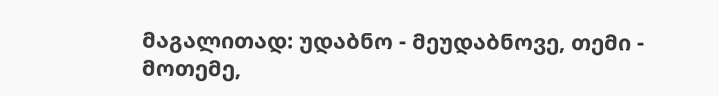მაგალითად: უდაბნო - მეუდაბნოვე, თემი - მოთემე,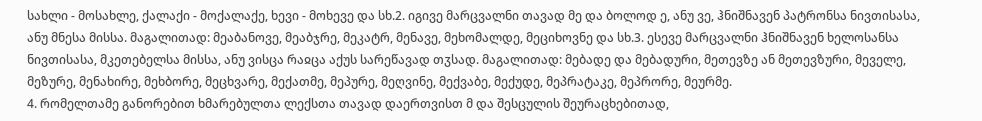სახლი - მოსახლე, ქალაქი - მოქალაქე, ხევი - მოხევე და სხ.2. იგივე მარცვალნი თავად მე და ბოლოდ ე, ანუ ვე, ჰნიშნავენ პატრონსა ნივთისასა, ანუ მნესა მისსა. მაგალითად: მეაბანოვე, მეაბჯრე, მეკატრ, მენავე, მეხომალდე, მეციხოვნე და სხ.3. ესევე მარცვალნი ჰნიშნავენ ხელოსანსა ნივთისასა, მკეთებელსა მისსა, ანუ ვისცა რაჲცა აქუს სარეწავად თჳსად. მაგალითად: მებადე და მებადური, მეთევზე ან მეთევზური, მეველე, მეზურე, მენახირე, მეხბორე, მეცხვარე, მექათმე, მეპურე, მეღვინე, მექვაბე, მექუდე, მეპრატაკე, მეპრორე, მეურმე.
4. რომელთამე განორებით ხმარებულთა ლექსთა თავად დაერთვისთ მ და შესცულის შეურაცხებითად,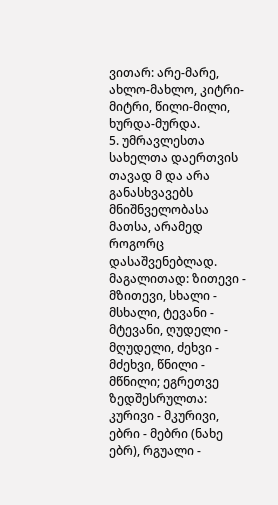ვითარ: არე-მარე, ახლო-მახლო, კიტრი-მიტრი, წილი-მილი, ხურდა-მურდა.
5. უმრავლესთა სახელთა დაერთვის თავად მ და არა განასხვავებს მნიშნველობასა მათსა, არამედ როგორც დასაშვენებლად. მაგალითად: ზითევი - მზითევი, სხალი - მსხალი, ტევანი - მტევანი, ღუდელი - მღუდელი, ძეხვი - მძეხვი, წნილი - მწნილი; ეგრეთვე ზედშესრულთა: კურივი - მკურივი, ებრი - მებრი (ნახე ებრ), რგუალი -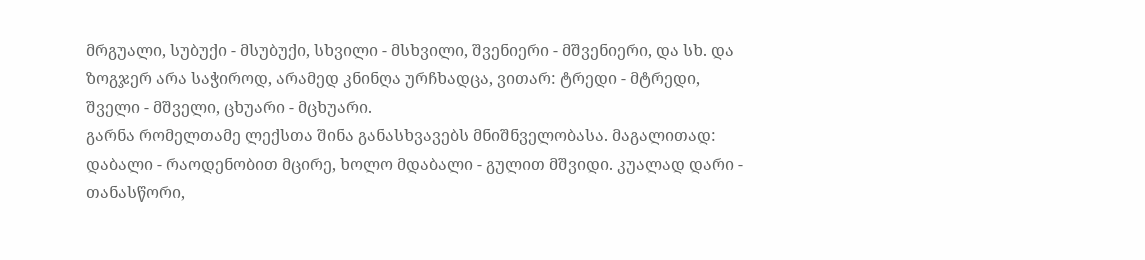მრგუალი, სუბუქი - მსუბუქი, სხვილი - მსხვილი, შვენიერი - მშვენიერი, და სხ. და ზოგჯერ არა საჭიროდ, არამედ კნინღა ურჩხადცა, ვითარ: ტრედი - მტრედი, შველი - მშველი, ცხუარი - მცხუარი.
გარნა რომელთამე ლექსთა შინა განასხვავებს მნიშნველობასა. მაგალითად: დაბალი - რაოდენობით მცირე, ხოლო მდაბალი - გულით მშვიდი. კუალად დარი - თანასწორი,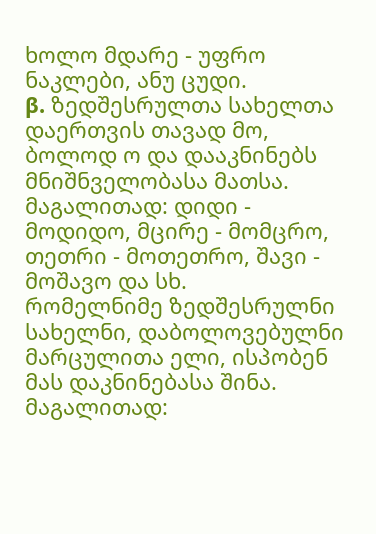ხოლო მდარე - უფრო ნაკლები, ანუ ცუდი.
β. ზედშესრულთა სახელთა დაერთვის თავად მო, ბოლოდ ო და დააკნინებს მნიშნველობასა მათსა. მაგალითად: დიდი - მოდიდო, მცირე - მომცრო, თეთრი - მოთეთრო, შავი - მოშავო და სხ.
რომელნიმე ზედშესრულნი სახელნი, დაბოლოვებულნი მარცულითა ელი, ისპობენ მას დაკნინებასა შინა. მაგალითად: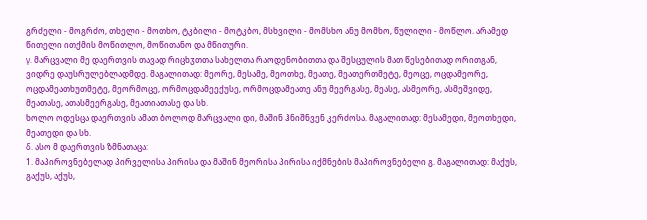გრძელი - მოგრძო, თხელი - მოთხო, ტკბილი - მოტკბო, მსხვილი - მომსხო ანუ მომხო, წულილი - მოწლო. არამედ წითელი ითქმის მოწითლო, მოწითანო და მწითური.
γ. მარცვალი მე დაერთვის თავად რიცხჳთთა სახელთა რაოდენობითთა და შესცულის მათ წესებითად ორითგან, ვიდრე დაუსრულებლადმდე. მაგალითად: მეორე, მესამე, მეოთხე, მეათე, მეათერთმეტე, მეოცე, ოცდამეორე, ოცდამეათხუთმეტე, მეორმოცე, ორმოცდამეექუსე, ორმოცდამეათე ანუ მეერგასე, მეასე, ასმეორე, ასმეშვიდე, მეათასე, ათასმეერგასე, მეათიათასე და სხ.
ხოლო ოდესცა დაერთვის ამათ ბოლოდ მარცვალი დი, მაშინ ჰნიშნვენ კერძოსა. მაგალითად: მესამედი, მეოთხედი, მეათედი და სხ.
δ. ასო მ დაერთვის ზმნათაცა:
1. მაპიროვნებელად პირველისა პირისა და მაშინ მეორისა პირისა იქმნების მაპიროვნებელი გ. მაგალითად: მაქუს, გაქუს, აქუს,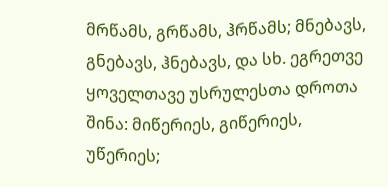მრწამს, გრწამს, ჰრწამს; მნებავს, გნებავს, ჰნებავს, და სხ. ეგრეთვე ყოველთავე უსრულესთა დროთა შინა: მიწერიეს, გიწერიეს, უწერიეს;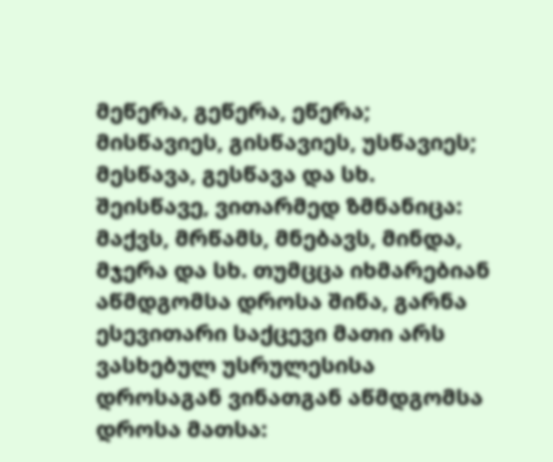მეწერა, გეწერა, ეწერა; მისწავიეს, გისწავიეს, უსწავიეს; მესწავა, გესწავა და სხ.
შეისწავე, ვითარმედ ზმნანიცა: მაქვს, მრწამს, მნებავს, მინდა, მჯერა და სხ. თუმცცა იხმარებიან აწმდგომსა დროსა შინა, გარნა ესევითარი საქცევი მათი არს ვასხებულ უსრულესისა დროსაგან ვინათგან აწმდგომსა დროსა მათსა: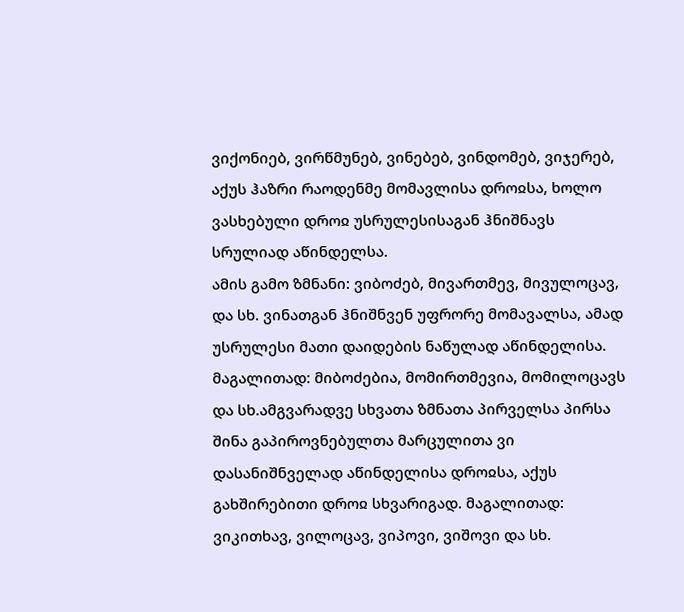ვიქონიებ, ვირწმუნებ, ვინებებ, ვინდომებ, ვიჯერებ, აქუს ჰაზრი რაოდენმე მომავლისა დროჲსა, ხოლო ვასხებული დროჲ უსრულესისაგან ჰნიშნავს სრულიად აწინდელსა.
ამის გამო ზმნანი: ვიბოძებ, მივართმევ, მივულოცავ, და სხ. ვინათგან ჰნიშნვენ უფრორე მომავალსა, ამად უსრულესი მათი დაიდების ნაწულად აწინდელისა. მაგალითად: მიბოძებია, მომირთმევია, მომილოცავს და სხ.ამგვარადვე სხვათა ზმნათა პირველსა პირსა შინა გაპიროვნებულთა მარცულითა ვი დასანიშნველად აწინდელისა დროჲსა, აქუს გახშირებითი დროჲ სხვარიგად. მაგალითად: ვიკითხავ, ვილოცავ, ვიპოვი, ვიშოვი და სხ.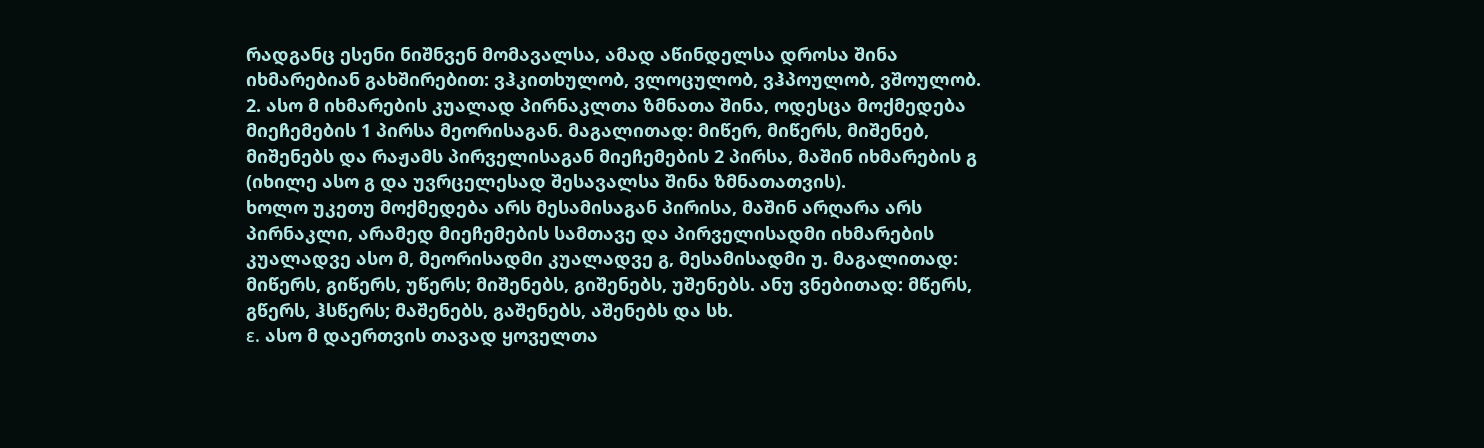რადგანც ესენი ნიშნვენ მომავალსა, ამად აწინდელსა დროსა შინა იხმარებიან გახშირებით: ვჰკითხულობ, ვლოცულობ, ვჰპოულობ, ვშოულობ.
2. ასო მ იხმარების კუალად პირნაკლთა ზმნათა შინა, ოდესცა მოქმედება მიეჩემების 1 პირსა მეორისაგან. მაგალითად: მიწერ, მიწერს, მიშენებ, მიშენებს და რაჟამს პირველისაგან მიეჩემების 2 პირსა, მაშინ იხმარების გ (იხილე ასო გ და უვრცელესად შესავალსა შინა ზმნათათვის).
ხოლო უკეთუ მოქმედება არს მესამისაგან პირისა, მაშინ არღარა არს პირნაკლი, არამედ მიეჩემების სამთავე და პირველისადმი იხმარების კუალადვე ასო მ, მეორისადმი კუალადვე გ, მესამისადმი უ. მაგალითად: მიწერს, გიწერს, უწერს; მიშენებს, გიშენებს, უშენებს. ანუ ვნებითად: მწერს, გწერს, ჰსწერს; მაშენებს, გაშენებს, აშენებს და სხ.
ε. ასო მ დაერთვის თავად ყოველთა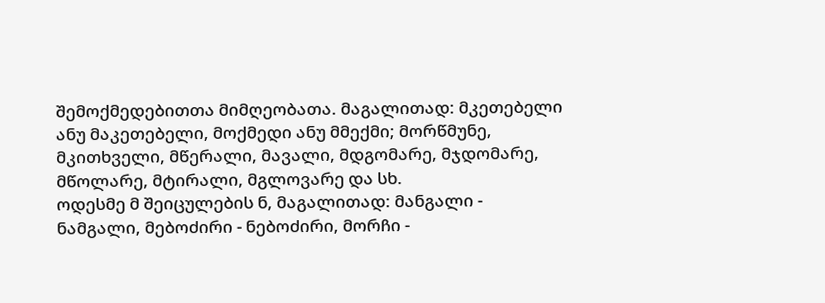შემოქმედებითთა მიმღეობათა. მაგალითად: მკეთებელი ანუ მაკეთებელი, მოქმედი ანუ მმექმი; მორწმუნე, მკითხველი, მწერალი, მავალი, მდგომარე, მჯდომარე, მწოლარე, მტირალი, მგლოვარე და სხ.
ოდესმე მ შეიცულების ნ, მაგალითად: მანგალი - ნამგალი, მებოძირი - ნებოძირი, მორჩი -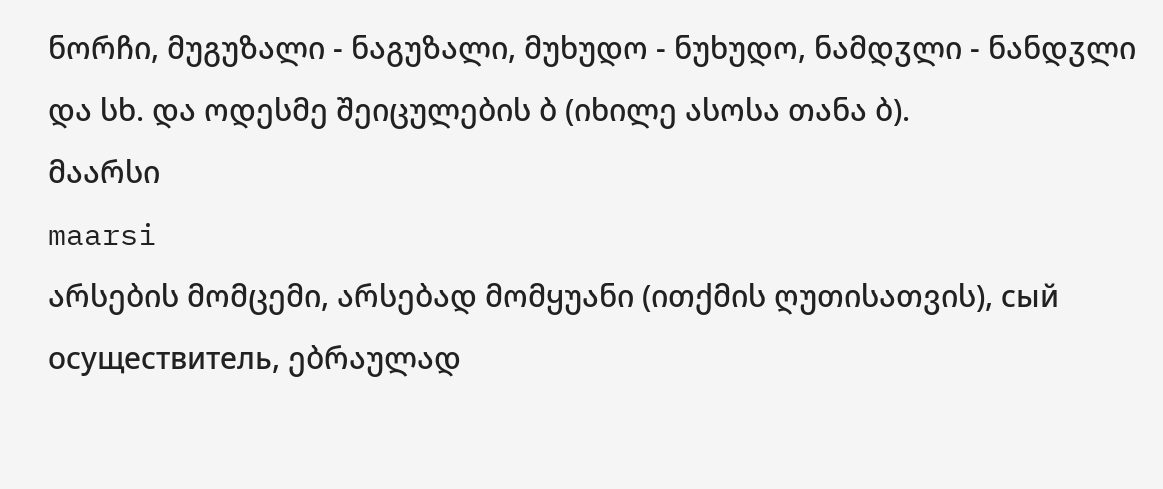ნორჩი, მუგუზალი - ნაგუზალი, მუხუდო - ნუხუდო, ნამდჳლი - ნანდჳლი და სხ. და ოდესმე შეიცულების ბ (იხილე ასოსა თანა ბ).
მაარსი
maarsi
არსების მომცემი, არსებად მომყუანი (ითქმის ღუთისათვის), сый осуществитель, ებრაულად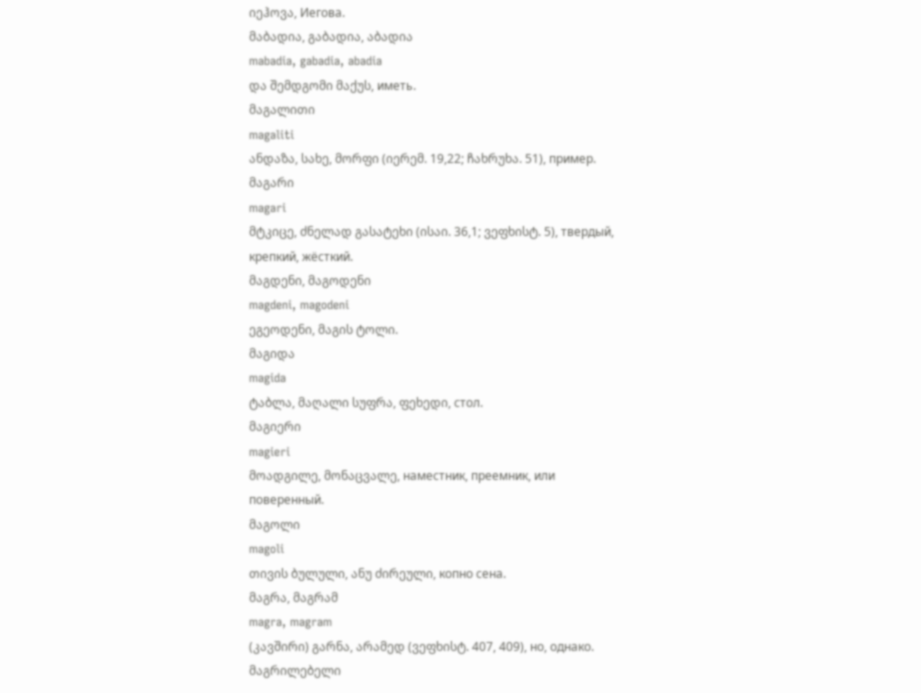იეჰოვა, Иегова.
მაბადია, გაბადია, აბადია
mabadia, gabadia, abadia
და შემდგომი მაქუს, иметь.
მაგალითი
magaliti
ანდაზა, სახე, მორფი (იერემ. 19,22; ჩახრუხა. 51), пример.
მაგარი
magari
მტკიცე, ძნელად გასატეხი (ისაი. 36,1; ვეფხისტ. 5), твердый, крепкий, жёсткий.
მაგდენი, მაგოდენი
magdeni, magodeni
ეგეოდენი, მაგის ტოლი.
მაგიდა
magida
ტაბლა, მაღალი სუფრა, ფეხედი, стол.
მაგიერი
magieri
მოადგილე, მონაცვალე, наместник, преемник, или поверенный.
მაგოლი
magoli
თივის ბულული, ანუ ძირეული, копно сена.
მაგრა, მაგრამ
magra, magram
(კავშირი) გარნა, არამედ (ვეფხისტ. 407, 409), но, однако.
მაგრილებელი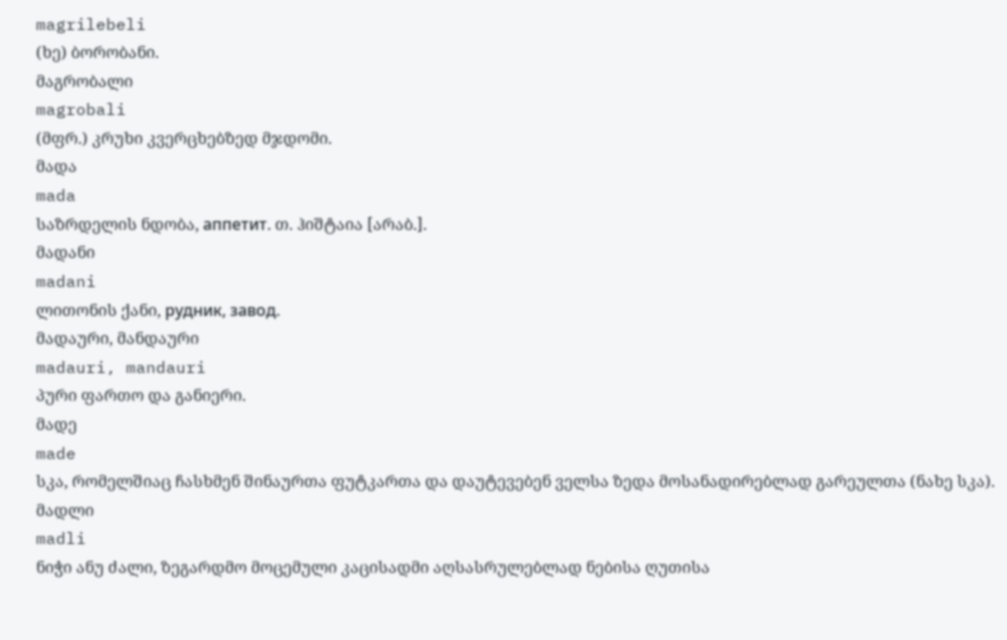magrilebeli
(ხე) ბორობანი.
მაგრობალი
magrobali
(მფრ.) კრუხი კვერცხებზედ მჯდომი.
მადა
mada
საზრდელის ნდობა, аппетит. თ. ჰიშტაია [არაბ.].
მადანი
madani
ლითონის ქანი, рудник, завод.
მადაური, მანდაური
madauri, mandauri
პური ფართო და განიერი.
მადე
made
სკა, რომელშიაც ჩასხმენ შინაურთა ფუტკართა და დაუტევებენ ველსა ზედა მოსანადირებლად გარეულთა (ნახე სკა).
მადლი
madli
ნიჭი ანუ ძალი, ზეგარდმო მოცემული კაცისადმი აღსასრულებლად ნებისა ღუთისა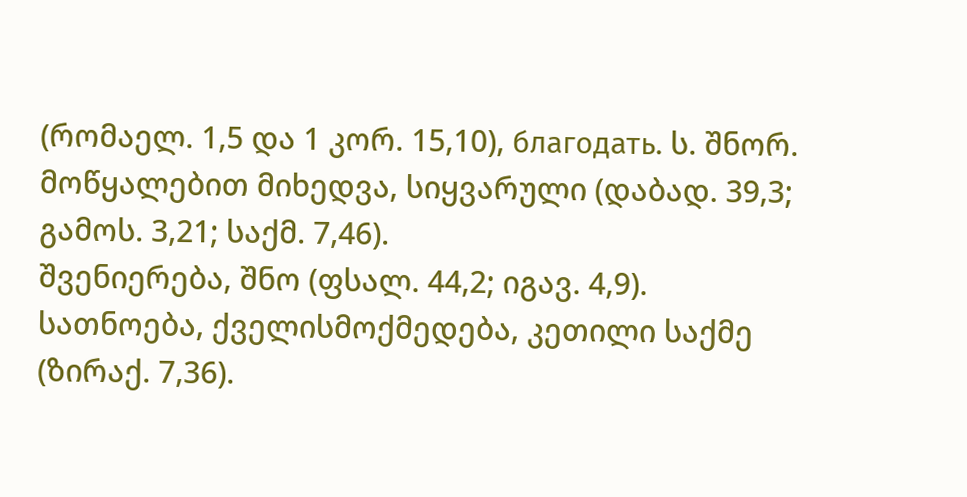(რომაელ. 1,5 და 1 კორ. 15,10), благодать. ს. შნორ.
მოწყალებით მიხედვა, სიყვარული (დაბად. 39,3; გამოს. 3,21; საქმ. 7,46).
შვენიერება, შნო (ფსალ. 44,2; იგავ. 4,9).
სათნოება, ქველისმოქმედება, კეთილი საქმე (ზირაქ. 7,36).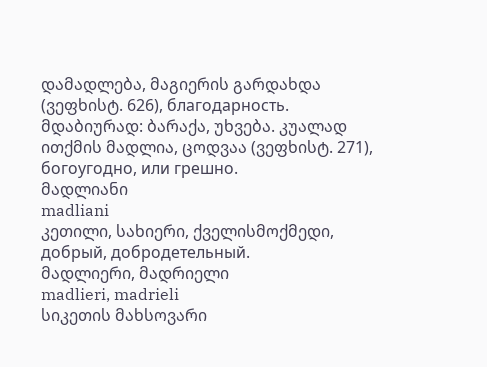დამადლება, მაგიერის გარდახდა (ვეფხისტ. 626), благодарность.
მდაბიურად: ბარაქა, უხვება. კუალად ითქმის მადლია, ცოდვაა (ვეფხისტ. 271), богоугодно, или грешно.
მადლიანი
madliani
კეთილი, სახიერი, ქველისმოქმედი, добрый, добродетельный.
მადლიერი, მადრიელი
madlieri, madrieli
სიკეთის მახსოვარი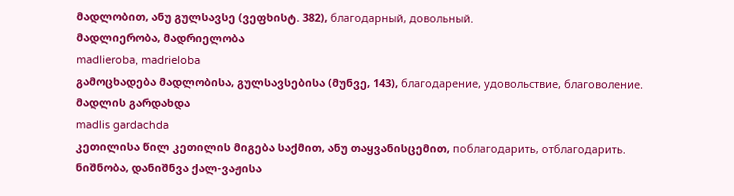მადლობით, ანუ გულსავსე (ვეფხისტ. 382), благодарный, довольный.
მადლიერობა, მადრიელობა
madlieroba, madrieloba
გამოცხადება მადლობისა, გულსავსებისა (მუნვე, 143), благодарение, удовольствие, благоволение.
მადლის გარდახდა
madlis gardachda
კეთილისა წილ კეთილის მიგება საქმით, ანუ თაყვანისცემით, поблагодарить, отблагодарить.
ნიშნობა, დანიშნვა ქალ-ვაჟისა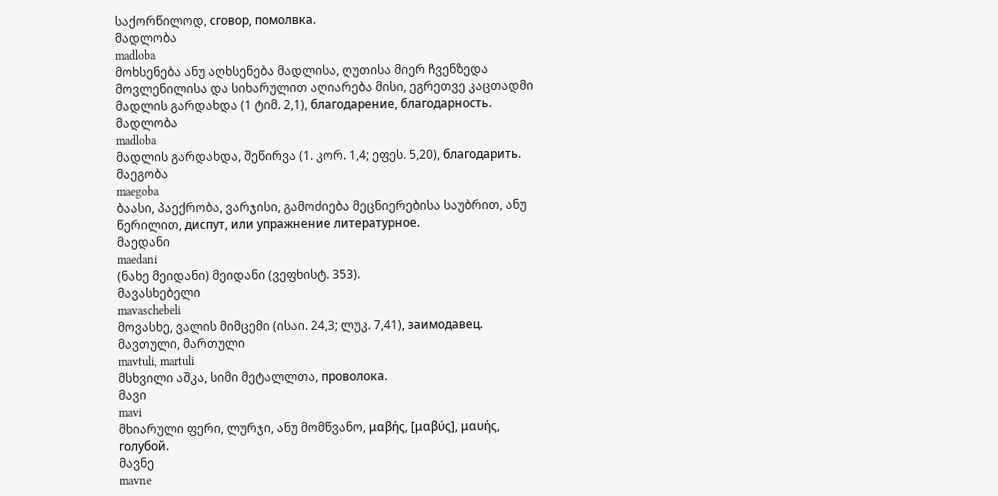საქორწილოდ, сговор, помолвка.
მადლობა
madloba
მოხსენება ანუ აღხსენება მადლისა, ღუთისა მიერ ჩვენზედა მოვლენილისა და სიხარულით აღიარება მისი, ეგრეთვე კაცთადმი მადლის გარდახდა (1 ტიმ. 2,1), благодарение, благодарность.
მადლობა
madloba
მადლის გარდახდა, შეწირვა (1. კორ. 1,4; ეფეს. 5,20), благодарить.
მაეგობა
maegoba
ბაასი, პაექრობა, ვარჯისი, გამოძიება მეცნიერებისა საუბრით, ანუ წერილით, диспут, или упражнение литературное.
მაედანი
maedani
(ნახე მეიდანი) მეიდანი (ვეფხისტ. 353).
მავასხებელი
mavaschebeli
მოვასხე, ვალის მიმცემი (ისაი. 24,3; ლუკ. 7,41), заимодавец.
მავთული, მართული
mavtuli, martuli
მსხვილი აშკა, სიმი მეტალლთა, проволока.
მავი
mavi
მხიარული ფერი, ლურჯი, ანუ მომწვანო, μαβής, [μαβύς], μαυής, голубой.
მავნე
mavne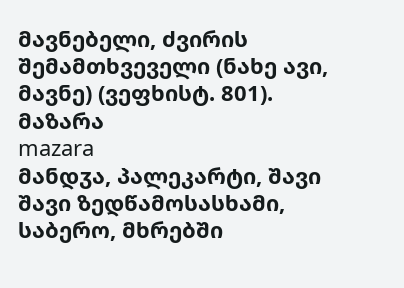მავნებელი, ძვირის შემამთხვეველი (ნახე ავი, მავნე) (ვეფხისტ. 801).
მაზარა
mazara
მანდჳა, პალეკარტი, შავი შავი ზედწამოსასხამი, საბერო, მხრებში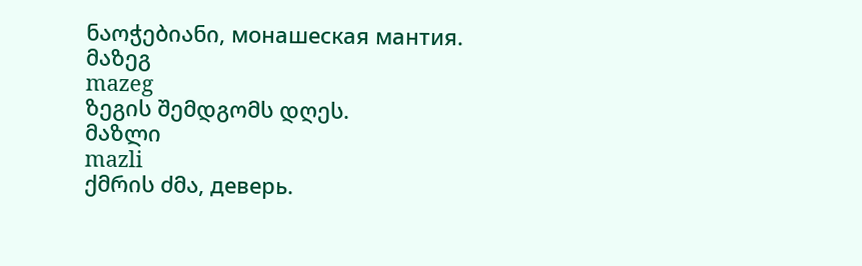ნაოჭებიანი, монашеская мантия.
მაზეგ
mazeg
ზეგის შემდგომს დღეს.
მაზლი
mazli
ქმრის ძმა, деверь.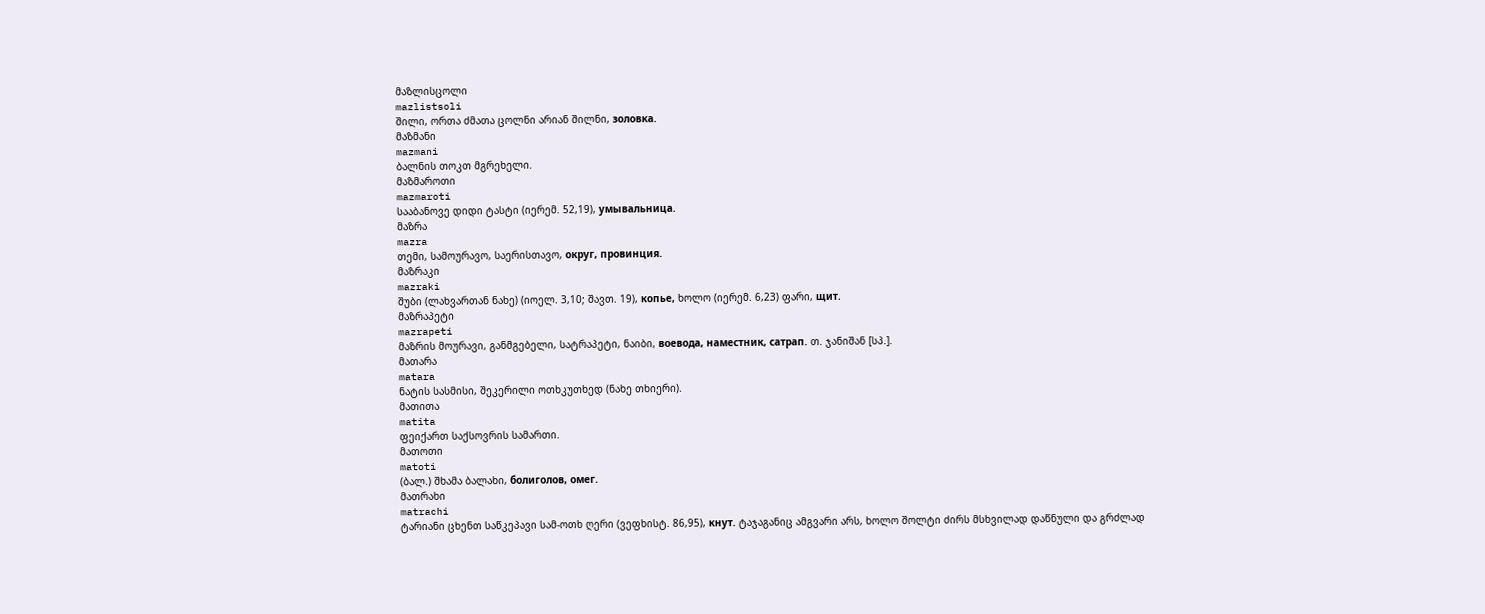მაზლისცოლი
mazlistsoli
შილი, ორთა ძმათა ცოლნი არიან შილნი, золовка.
მაზმანი
mazmani
ბალნის თოკთ მგრეხელი.
მაზმაროთი
mazmaroti
სააბანოვე დიდი ტასტი (იერემ. 52,19), умывальница.
მაზრა
mazra
თემი, სამოურავო, საერისთავო, округ, провинция.
მაზრაკი
mazraki
შუბი (ლახვართან ნახე) (იოელ. 3,10; შავთ. 19), копье, ხოლო (იერემ. 6,23) ფარი, щит.
მაზრაპეტი
mazrapeti
მაზრის მოურავი, განმგებელი, სატრაპეტი, ნაიბი, воевода, наместник, сатрап. თ. ჯანიშან [სპ.].
მათარა
matara
ნატის სასმისი, შეკერილი ოთხკუთხედ (ნახე თხიერი).
მათითა
matita
ფეიქართ საქსოვრის სამართი.
მათოთი
matoti
(ბალ.) შხამა ბალახი, болиголов, омег.
მათრახი
matrachi
ტარიანი ცხენთ საწკეპავი სამ-ოთხ ღერი (ვეფხისტ. 86,95), кнут. ტაჯაგანიც ამგვარი არს, ხოლო შოლტი ძირს მსხვილად დაწნული და გრძლად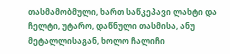თასმამობმული, ხართ საწკეპავი ლახტი და ჩელტი, უტარო, დაწნული თასმისა, ანუ მეტალლისაგან, ხოლო ჩალიჩი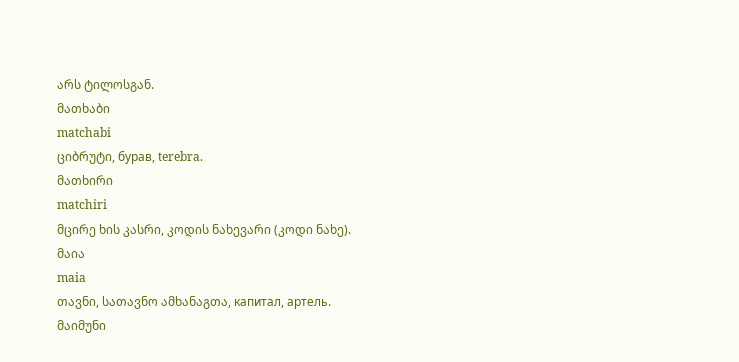არს ტილოსგან.
მათხაბი
matchabi
ციბრუტი, бурав, terebra.
მათხირი
matchiri
მცირე ხის კასრი, კოდის ნახევარი (კოდი ნახე).
მაია
maia
თავნი, სათავნო ამხანაგთა, капитал, артель.
მაიმუნი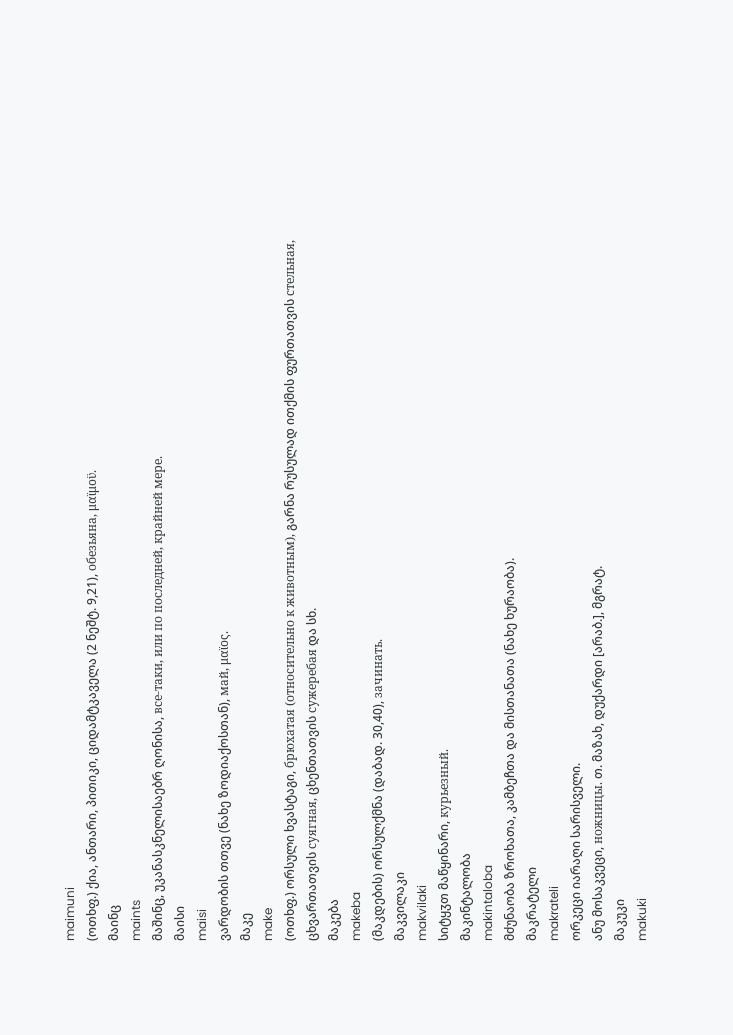maimuni
(ოთხფ.) ქია, ანთარი, პითიკი, ციდამტკაველა (2 ნეშტ. 9,21), обезьяна, μαϊμοϋ.
მაინც
maints
მაშინც, უკანასკნელისაებრ ღონისა, все-таки, или по последней, крайней мере.
მაისი
maisi
ვარდობის თთვე (ნახე ზოდიაქოსთან), май, μαϊος.
მაკე
make
(ოთხფ.) ორსული ხვასტაგი, брюхатая (относительно к животным), გარნა რუსულად ითქმის ფურთათვის стельная, ცხვართათვის суягная, ცხენთათვის сужеребая და სხ.
მაკება
makeba
(მაკდების) ორსულქმნა (დაბად. 30,40), зачинать.
მაკვილაკი
makvilaki
სიტყჳთ მაწყინარი, курьезный.
მაკინტალობა
makintaloba
მძუნაობა ზროხათა, კამბეჩთა და მისთანათა (ნახე ხურაობა).
მაკრატელი
makrateli
ორკეცი იარაღი სარისველი.
ანუ მოსაკვეცი, ножницы. თ. მაზახ, დუქარდი [არაბ.], მგრატ.
მაკუკი
makuki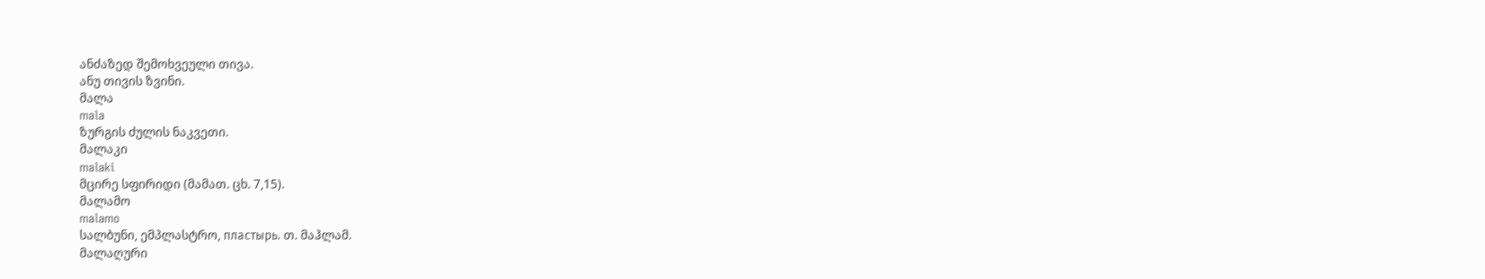ანძაზედ შემოხვეული თივა.
ანუ თივის ზვინი.
მალა
mala
ზურგის ძულის ნაკვეთი.
მალაკი
malaki
მცირე სფირიდი (მამათ. ცხ. 7,15).
მალამო
malamo
სალბუნი, ემპლასტრო, пластырь. თ. მაჰლამ.
მალაღური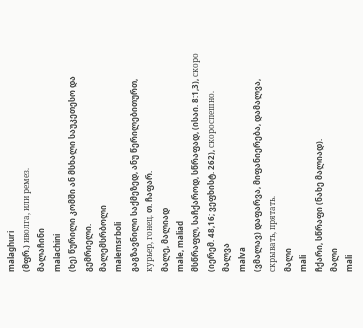malaghuri
(მფრ.) иволга, или ремез.
მალაჩინი
malachini
(ხე) წურილი კომში ან მსხალი საუკეთესო და გემრიელი.
მალემსრბოლი
malemsrboli
გაგზავნილი საქმეზედ, ანუ წერილებითურთ, курьер, гонец. თ. ჩაფარ.
მალე, მალიად
male, maliad
მსწრაფლ, საჩქაროდ, სწრაფად, (ისაი. 8:1,3), скоро (იერემ. 48,16; ვეფხისტ. 262), скороспешно.
მალვა
malva
(ვმალავ) დაფარვა, მიფანიერება, დამალვა, скрывать, прятать.
მალი
mali
ჩქარი, სწრაფი (ნახე მალიად).
მალი
mali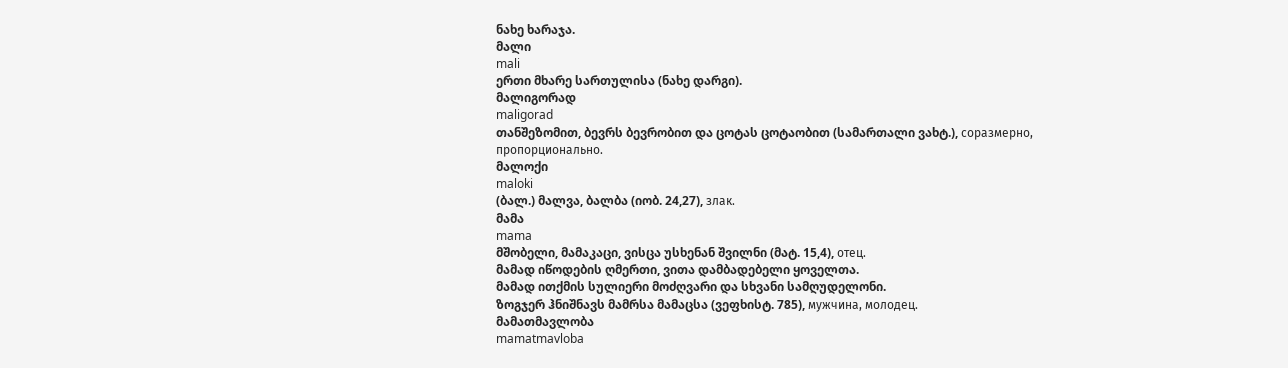ნახე ხარაჯა.
მალი
mali
ერთი მხარე სართულისა (ნახე დარგი).
მალიგორად
maligorad
თანშეზომით, ბევრს ბევრობით და ცოტას ცოტაობით (სამართალი ვახტ.), соразмерно, пропорционально.
მალოქი
maloki
(ბალ.) მალვა, ბალბა (იობ. 24,27), злак.
მამა
mama
მშობელი, მამაკაცი, ვისცა უსხენან შვილნი (მატ. 15,4), отец.
მამად იწოდების ღმერთი, ვითა დამბადებელი ყოველთა.
მამად ითქმის სულიერი მოძღვარი და სხვანი სამღუდელონი.
ზოგჯერ ჰნიშნავს მამრსა მამაცსა (ვეფხისტ. 785), мужчина, молодец.
მამათმავლობა
mamatmavloba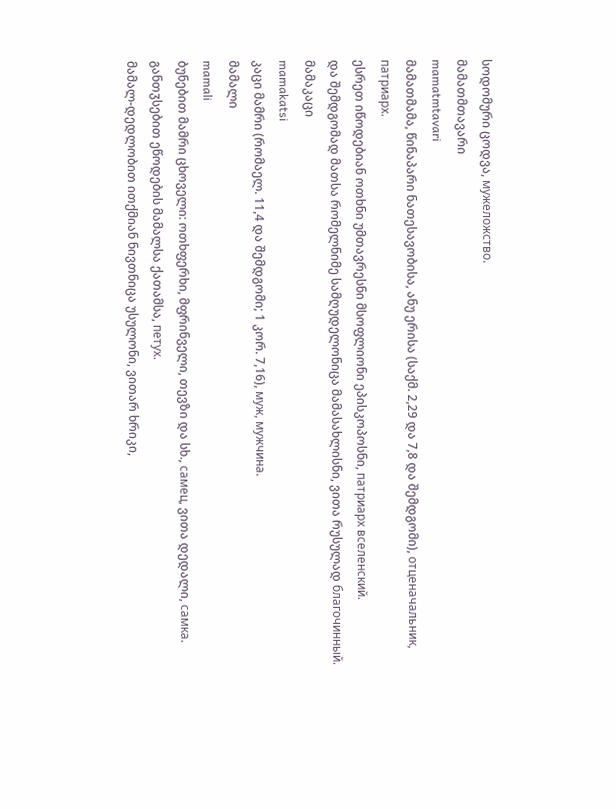სოდომური ცოდვა, мужеложство.
მამათმთავარი
mamatmtavari
მამათმამა, წინაპარი ნათესავობისა, ანუ ერისა (საქმ. 2,29 და 7,8 და შემდგომი), отценачальник, патриарх.
ესრეთ იწოდებიან ოთხნი უმთავრესნი მსოფლიონი ეპისკოპოსნი, патриарх вселенский.
და შემდგომად მათსა რომელნიმე სამღუდელონიცა მამასახლისნი, ვითა რუსულად благочинный.
მამაკაცი
mamakatsi
კაცი მამრი (რომაელ. 11,4 და შემდგომი; 1 კორ. 7,16), муж, мужчина.
მამალი
mamali
ბუნებით მამრი ცხოველი: ოთხფერხი, მფრინველი, თევზი და სხ., самец, ვითა დედალი, самка.
განთჳსებით ეწოდების მამალსა ქათამსა, петух.
მამალ-დედლობით ითქმიან ნივთნიცა უსულონი, ვითარ ხრიკი,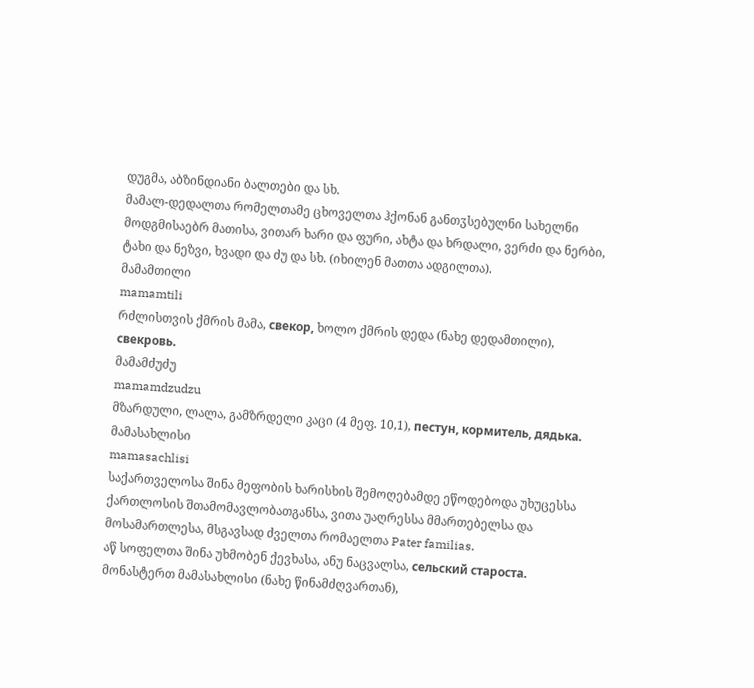დუგმა, აბზინდიანი ბალთები და სხ.
მამალ-დედალთა რომელთამე ცხოველთა ჰქონან განთჳსებულნი სახელნი მოდგმისაებრ მათისა, ვითარ ხარი და ფური, ახტა და ხრდალი, ვერძი და ნერბი, ტახი და ნეზვი, ხვადი და ძუ და სხ. (იხილენ მათთა ადგილთა).
მამამთილი
mamamtili
რძლისთვის ქმრის მამა, свекор, ხოლო ქმრის დედა (ნახე დედამთილი), свекровь.
მამამძუძუ
mamamdzudzu
მზარდული, ლალა, გამზრდელი კაცი (4 მეფ. 10,1), пестун, кормитель, дядька.
მამასახლისი
mamasachlisi
საქართველოსა შინა მეფობის ხარისხის შემოღებამდე ეწოდებოდა უხუცესსა ქართლოსის შთამომავლობათგანსა, ვითა უაღრესსა მმართებელსა და მოსამართლესა, მსგავსად ძველთა რომაელთა Pater familias.
აწ სოფელთა შინა უხმობენ ქევხასა, ანუ ნაცვალსა, сельский староста.
მონასტერთ მამასახლისი (ნახე წინამძღვართან),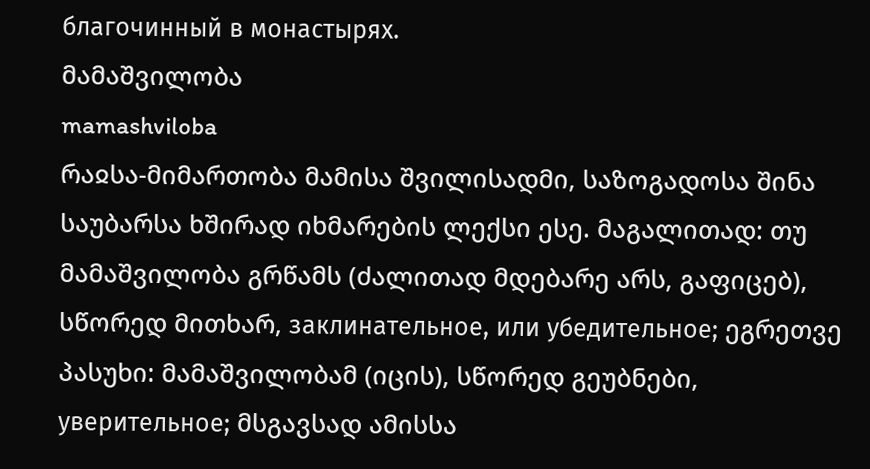благочинный в монастырях.
მამაშვილობა
mamashviloba
რაჲსა-მიმართობა მამისა შვილისადმი, საზოგადოსა შინა საუბარსა ხშირად იხმარების ლექსი ესე. მაგალითად: თუ მამაშვილობა გრწამს (ძალითად მდებარე არს, გაფიცებ), სწორედ მითხარ, заклинательное, или убедительное; ეგრეთვე პასუხი: მამაშვილობამ (იცის), სწორედ გეუბნები, уверительное; მსგავსად ამისსა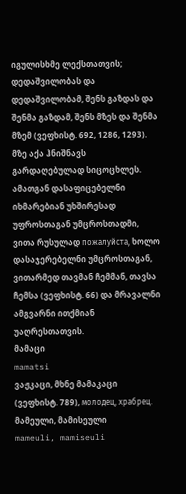იგულისხმე ლექსთათვის; დედაშვილობას და დედაშვილობამ, შენს გაზდას და შენმა გაზდამ, შენს მზეს და შენმა მზემ (ვეფხისტ. 692, 1286, 1293). მზე აქა ჰნიშნავს გარდაღებულად სიცოცხლეს. ამათგან დასაფიცებელნი იხმარებიან უხშირესად უფროსთაგან უმცროსთადმი, ვითა რუსულად пожалуйста, ხოლო დასაჯერებელნი უმცროსთაგან, ვითარმედ თავმან ჩემმან, თავსა ჩემსა (ვეფხისტ. 66) და მრავალნი ამგვარნი ითქმიან უაღრესთათვის.
მამაცი
mamatsi
ვაჟკაცი, მხნე მამაკაცი (ვეფხისტ. 789), молодец, храбрец.
მამეული, მამისეული
mameuli, mamiseuli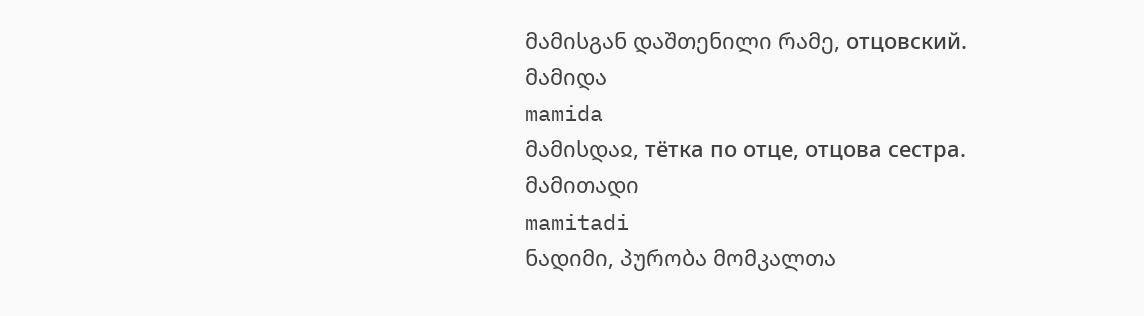მამისგან დაშთენილი რამე, отцовский.
მამიდა
mamida
მამისდაჲ, тётка по отце, отцова сестра.
მამითადი
mamitadi
ნადიმი, პურობა მომკალთა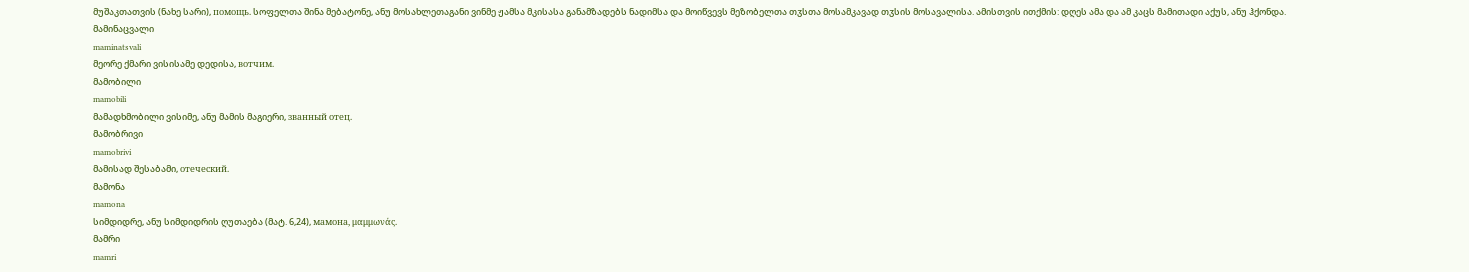მუშაკთათვის (ნახე სარი), помощь. სოფელთა შინა მებატონე, ანუ მოსახლეთაგანი ვინმე ჟამსა მკისასა განამზადებს ნადიმსა და მოიწვევს მეზობელთა თჳსთა მოსამკავად თჳსის მოსავალისა. ამისთვის ითქმის: დღეს ამა და ამ კაცს მამითადი აქუს, ანუ ჰქონდა.
მამინაცვალი
maminatsvali
მეორე ქმარი ვისისამე დედისა, вотчим.
მამობილი
mamobili
მამადხმობილი ვისიმე, ანუ მამის მაგიერი, званный отец.
მამობრივი
mamobrivi
მამისად შესაბამი, отеческий.
მამონა
mamona
სიმდიდრე, ანუ სიმდიდრის ღუთაება (მატ. 6,24), мамона, μαμμωνάς.
მამრი
mamri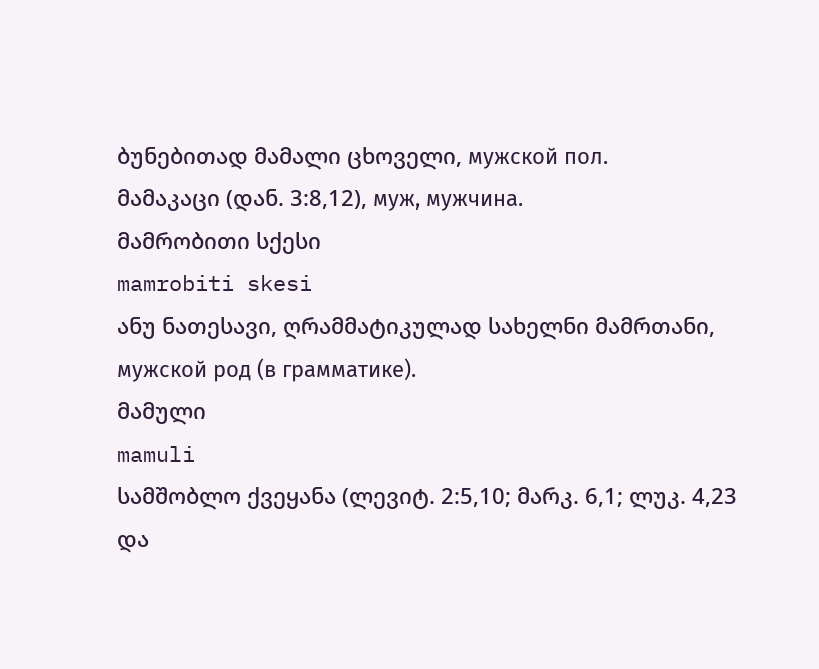ბუნებითად მამალი ცხოველი, мужской пол.
მამაკაცი (დან. 3:8,12), муж, мужчина.
მამრობითი სქესი
mamrobiti skesi
ანუ ნათესავი, ღრამმატიკულად სახელნი მამრთანი, мужской род (в грамматике).
მამული
mamuli
სამშობლო ქვეყანა (ლევიტ. 2:5,10; მარკ. 6,1; ლუკ. 4,23 და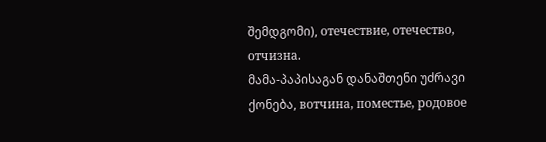შემდგომი), отечествие, отечество, отчизна.
მამა-პაპისაგან დანაშთენი უძრავი ქონება, вотчина, поместье, родовое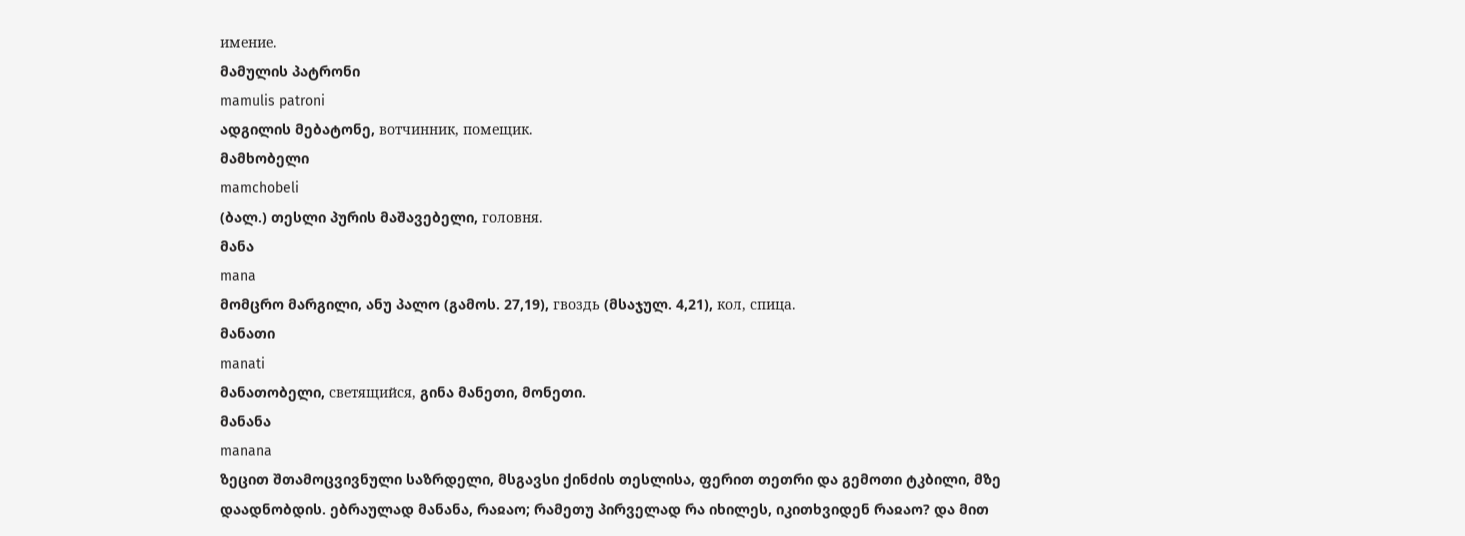имение.
მამულის პატრონი
mamulis patroni
ადგილის მებატონე, вотчинник, помещик.
მამხობელი
mamchobeli
(ბალ.) თესლი პურის მაშავებელი, головня.
მანა
mana
მომცრო მარგილი, ანუ პალო (გამოს. 27,19), гвоздь (მსაჯულ. 4,21), кол, спица.
მანათი
manati
მანათობელი, светящийся, გინა მანეთი, მონეთი.
მანანა
manana
ზეცით შთამოცვივნული საზრდელი, მსგავსი ქინძის თესლისა, ფერით თეთრი და გემოთი ტკბილი, მზე დაადნობდის. ებრაულად მანანა, რაჲაო; რამეთუ პირველად რა იხილეს, იკითხვიდენ რაჲაო? და მით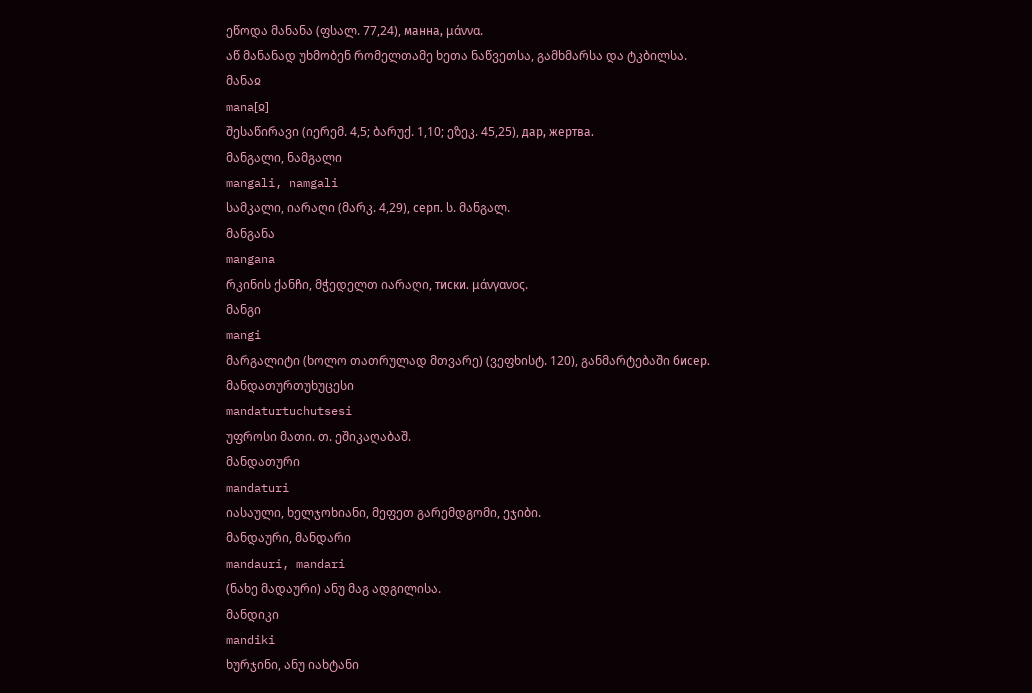ეწოდა მანანა (ფსალ. 77,24), манна, μάννα.
აწ მანანად უხმობენ რომელთამე ხეთა ნაწვეთსა, გამხმარსა და ტკბილსა.
მანაჲ
mana[ჲ]
შესაწირავი (იერემ. 4,5; ბარუქ. 1,10; ეზეკ. 45,25), дар, жертва.
მანგალი, ნამგალი
mangali, namgali
სამკალი, იარაღი (მარკ. 4,29), серп. ს. მანგალ.
მანგანა
mangana
რკინის ქანჩი, მჭედელთ იარაღი, тиски. μάνγανος.
მანგი
mangi
მარგალიტი (ხოლო თათრულად მთვარე) (ვეფხისტ. 120), განმარტებაში бисер.
მანდათურთუხუცესი
mandaturtuchutsesi
უფროსი მათი. თ. ეშიკაღაბაშ.
მანდათური
mandaturi
იასაული, ხელჯოხიანი, მეფეთ გარემდგომი, ეჯიბი.
მანდაური, მანდარი
mandauri, mandari
(ნახე მადაური) ანუ მაგ ადგილისა.
მანდიკი
mandiki
ხურჯინი, ანუ იახტანი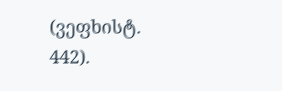(ვეფხისტ. 442).